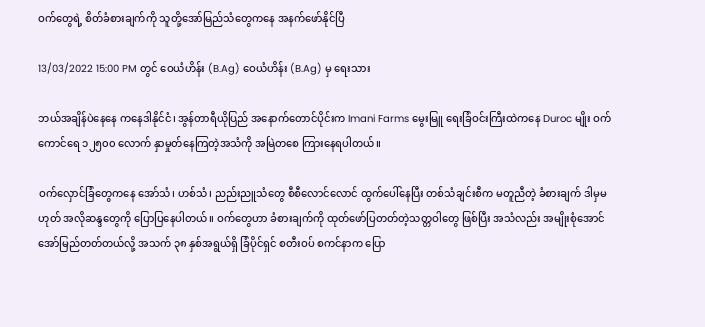ဝက်တွေရဲ့ စိတ်ခံစားချက်ကို သူတို့အော်မြည်သံတွေကနေ အနက်ဖော်နိုင်ပြီ

13/03/2022 15:00 PM တွင် ဝေယံဟိန်း (B.Ag) ဝေယံဟိန်း (B.Ag) မှ ရေးသား

ဘယ်အချိန်ပဲနေနေ ကနေဒါနိုင်ငံ၊ အွန်တာရီယိုပြည် အနောက်တောင်ပိုင်းက Imani Farms မွေးမြူ ရေးခြံဝင်းကြီးထဲကနေ Duroc မျိုး ဝက်ကောင်ရေ ‌၁၂၅၀၀ လောက် နှာမှုတ်နေကြတဲ့အသံကို အမြဲတစေ ကြားနေရပါတယ်။

ဝက်လှောင်ခြံတွေကနေ အော်သံ၊ ဟစ်သံ၊ ညည်းညူသံတွေ စီစီလောင်လောင် ထွက်ပေါ်နေပြီး တစ်သံချင်းစီက မတူညီတဲ့ ခံစားချက် ဒါမှမဟုတ် အလိုဆန္ဒတွေကို ပြောပြနေပါတယ်။ ဝက်တွေဟာ ခံစားချက်ကို ထုတ်ဖော်ပြတတ်တဲ့သတ္တဝါတွေ ဖြစ်ပြီး အသံလည်း အမျိုးစုံအောင် အော်မြည်တတ်တယ်လို့ အသက် ၃၈ နှစ်အရွယ်ရှိ ခြံပိုင်ရှင် စတီးဝပ် စကင်နာက ပြော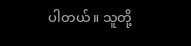ပါတယ်။ သူတို့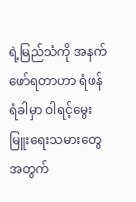ရဲ့မြည်သံကို အနက်ဖော်ရတာဟာ ရံဖန်ရံခါမှာ ဝါရင့်မွေးမြူးရေးသမားတွေအတွက်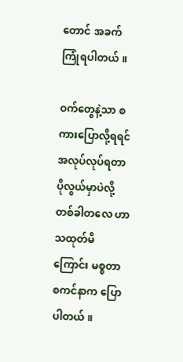တောင် အခက်ကြုံရပါတယ်။

ဝက်တွေနဲ့သာ စကားပြောလို့ရရင် အလုပ်လုပ်ရတာ ပိုလွယ်မှာပဲလို့ တစ်ခါတလေ ဟာသထုတ်မိကြောင်း မစ္စတာ စကင်နာက ပြောပါတယ်။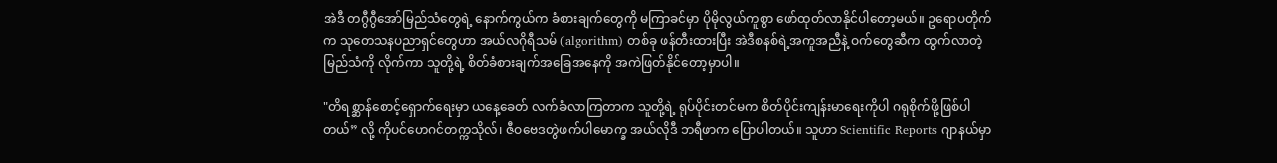အဲဒီ တဂွီဂွီအော်မြည်သံတွေရဲ့ နောက်ကွယ်က ခံစားချက်တွေကို မကြာခင်မှာ ပိုမိုလွယ်ကူစွာ ဖော်ထုတ်လာနိုင်ပါတော့မယ်။ ဥရောပတိုက်က သုတေသနပညာရှင်တွေဟာ အယ်လဂိုရီသမ် (algorithm) တစ်ခု ဖန်တီးထားပြီး အဲဒီစနစ်ရဲ့အကူအညီနဲ့ ဝက်တွေဆီက ထွက်လာတဲ့ မြည်သံကို လိုက်ကာ သူတို့ရဲ့ စိတ်ခံစားချက်အခြေအနေကို အကဲဖြတ်နိုင်တော့မှာပါ။

"တိရစ္ဆာန်စောင့်ရှောက်ရေးမှာ ယနေ့ခေတ် လက်ခံလာကြတာက သူတို့ရဲ့ ရုပ်ပိုင်းတင်မက စိတ်ပိုင်းကျန်းမာရေးကိုပါ ဂရုစိုက်ဖို့ဖြစ်ပါတယ်” လို့ ကိုပင်ဟေဂင်တက္ကသိုလ်၊ ဇီဝဗေဒတွဲဖက်ပါမောက္ခ အယ်လိုဒီ ဘရီဖာက ပြောပါတယ်။ သူဟာ Scientific Reports ဂျာနယ်မှာ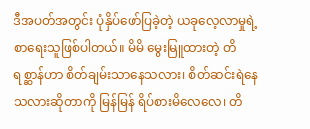ဒီအပတ်အတွင်း ပုံနှိပ်ဖော်ပြခဲ့တဲ့ ယခုလေ့လာမှုရဲ့ စာရေးသူဖြစ်ပါတယ်။ မိမိ မွေးမြူထားတဲ့ တိရစ္ဆာန်ဟာ စိတ်ချမ်းသာနေသလား၊ စိတ်ဆင်းရဲနေသလားဆိုတာကို ‌မြန်မြန် ရိပ်စားမိလေလေ၊ တိ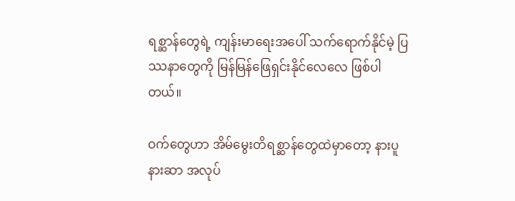ရစ္ဆာန်တွေရဲ့ ကျန်းမာရေးအပေါ် သက်ရောက်နိုင်မဲ့ ပြဿနာတွေကို မြန်မြန်ဖြေရှင်းနိုင်လေလေ ဖြစ်ပါတယ်။

ဝက်တွေဟာ အိမ်မွေးတိရစ္ဆာန်တွေထဲမှာတော့ နားပူနားဆာ အလုပ်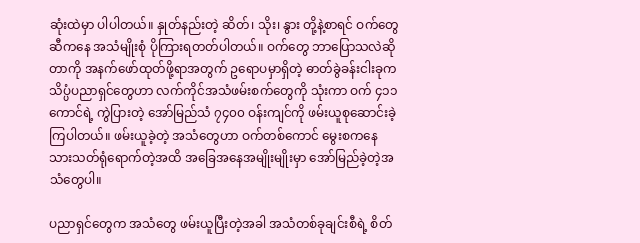ဆုံးထဲမှာ ပါပါတယ်။ နှုတ်နည်းတဲ့ ဆိတ်၊ သိုး၊ နွား တို့နဲ့စာရင် ဝက်တွေဆီကနေ အသံမျိုးစုံ ပိုကြားရတတ်ပါတယ်။ ဝက်တွေ ဘာပြောသလဲဆိုတာကို အနက်ဖော်ထုတ်ဖို့ရာအတွက် ဥရောပမှာရှိတဲ့ ဓာတ်ခွဲခန်းငါးခုက သိပ္ပံပညာရှင်တွေဟာ လက်ကိုင်အသံဖမ်းစက်တွေကို သုံးကာ ဝက် ၄၁၁ ကောင်ရဲ့ ကွဲပြားတဲ့ အော်မြည်သံ ၇၄၀၀ ဝန်းကျင်ကို ဖမ်းယူစုဆောင်းခဲ့ကြပါတယ်။ ဖမ်းယူခဲ့တဲ့ အသံတွေဟာ ဝက်တစ်ကောင် မွေးစကနေ သားသတ်ရုံရောက်တဲ့အထိ အခြေအနေအမျိုးမျိုးမှာ အော်မြည်ခဲ့တဲ့အသံတွေပါ။

ပညာရှင်တွေက အသံတွေ ဖမ်းယူပြီးတဲ့အခါ အသံတစ်ခုချင်းစီရဲ့ စိတ်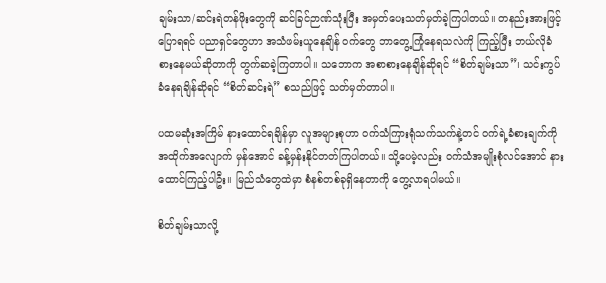ချမ်းသာ/ဆင်းရဲတန်ဖိုးတွေကို ဆင်ခြင်ဉာဏ်သုံးပြီး အမှတ်ပေးသတ်မှတ်ခဲ့ကြပါတယ်။ တနည်းအားဖြင့် ပြောရရင် ပညာရှင်တွေဟာ အသံဖမ်းယူနေချိန် ဝက်တွေ ဘာတွေ့ကြုံနေရသလဲကို ကြည့်ပြီး ဘယ်လိုခံစားနေမယ်ဆိုတာကို တွက်ဆခဲ့ကြတာပါ။ သဘောက အစာစားနေချိန်ဆိုရင် “စိတ်ချမ်းသာ”၊ သင်းကွပ်ခံနေရချိန်ဆိုရင် “စိတ်ဆင်းရဲ” စသည်ဖြင့် သတ်မှတ်တာပါ။

ပထမဆုံးအကြိမ် နားထောင်ရချိန်မှာ လူအများစုဟာ ဝက်သံကြားရုံသက်သက်နဲ့တင် ဝက်ရဲ့ခံစားချက်ကို အထိုက်အလျောက် မှန်အောင် ခန့်မှန်းနိုင်တတ်ကြပါတယ်။ သို့ပေမဲ့လည်း ဝက်သံအမျိုးစုံလင်အောင် နားထောင်ကြည့်ပါဦး။ မြည်သံတွေထဲမှာ စံနစ်တစ်ခုရှိနေတာကို တွေ့လာရပါမယ်။

စိတ်ချမ်းသာလို့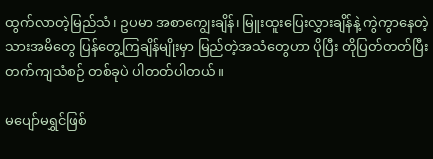ထွက်လာတဲ့မြည်သံ၊ ဥပမာ အစာကျွေးချိန်၊ မြူးထူးပြေးလွှားချိန်နဲ့ ကွဲကွာနေတဲ့ သားအမိတွေ ပြန်တွေ့ကြချိန်မျိုးမှာ မြည်တဲ့အသံတွေဟာ ပိုပြီး တိုပြတ်တတ်ပြီး တက်ကျသံစဉ် တစ်ခုပဲ ပါတတ်ပါတယ်။

မပျော်မရွှင်ဖြစ်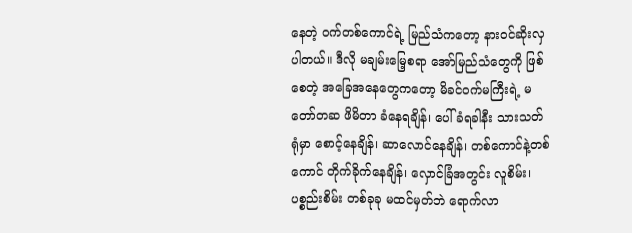နေတဲ့ ဝက်တစ်ကောင်ရဲ့ မြည်သံကတော့ နားဝင်ဆိုးလှပါတယ်။ ဒီလို မချမ်းမြေ့စရာ အော်မြည်သံတွေကို ဖြစ်စေတဲ့ အခြေအနေတွေကတော့ မိခင်ဝက်မကြီးရဲ့ မတော်တဆ ဖိမိတာ ခံနေရချိန်၊ ပေါ်ခံရခါနီး သားသတ်ရုံမှာ စောင့်နေချိန်၊ ဆာလောင်နေချိန်၊ တစ်ကောင်နဲ့တစ်ကောင် တိုက်ခိုက်နေချိန်၊ လှောင်ခြံအတွင်း လူစိမ်း၊ ပစ္စည်းစိမ်း တစ်ခုခု မထင်မှတ်ဘဲ ရောက်လာ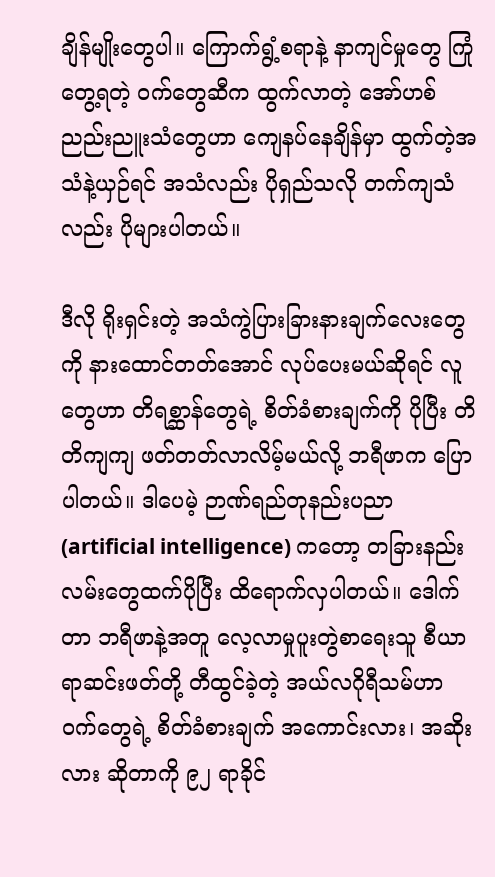ချိန်မျိုးတွေပါ။ ကြောက်ရွံ့စရာနဲ့ နာကျင်မှုတွေ ကြုံတွေ့ရတဲ့ ဝက်တွေဆီက ထွက်လာတဲ့ အော်ဟစ်ညည်းညူးသံတွေဟာ ကျေနပ်နေချိန်မှာ ထွက်တဲ့အသံနဲ့ယှဉ်ရင် အသံလည်း ပိုရှည်သလို တက်ကျသံလည်း ပိုများပါတယ်။

ဒီလို ရိုးရှင်းတဲ့ အသံကွဲပြားခြားနားချက်လေးတွေကို နားထောင်တတ်‌အောင် လုပ်ပေးမယ်ဆိုရင် လူတွေဟာ တိရစ္ဆာန်တွေရဲ့ စိတ်ခံစားချက်ကို ပိုပြီး တိတိကျကျ ဖတ်တတ်လာလိမ့်မယ်လို့ ဘရီဖာက ပြောပါတယ်။ ဒါပေမဲ့ ဉာဏ်ရည်တုနည်းပညာ (artificial intelligence) ကတော့ တခြားနည်းလမ်းတွေထက်ပိုပြီး ထိရောက်လှပါတယ်။ ဒေါက်တာ ဘရီဖာနဲ့အတူ လေ့လာမှုပူးတွဲစာရေးသူ စီယာရာဆင်းဖတ်တို့ တီထွင်ခဲ့တဲ့ အယ်လဂိုရီသမ်ဟာ ဝက်တွေရဲ့ စိတ်ခံစားချက် အကောင်းလား၊ အဆိုးလား ဆိုတာကို ၉၂ ရာခိုင်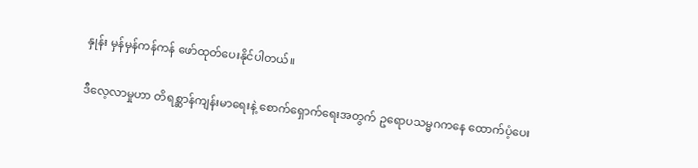နှုန်း မှန်မှန်ကန်ကန် ဖော်ထုတ်ပေးနိုင်ပါတယ်။

ဒီလေ့လာမှုဟာ တိရစ္ဆာန်ကျန်းမာရေးနဲ့ စောက်ရှောက်ရေးအတွက် ဥရောပသမ္မဂကနေ ထောက်ပံ့ပေး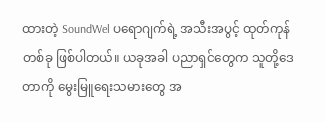ထားတဲ့ SoundWel ပရောဂျက်ရဲ့ အသီးအပွင့် ထုတ်ကုန်တစ်ခု ဖြစ်ပါတယ်။ ယခုအခါ ပညာရှင်တွေက သူတို့ဒေတာကို မွေးမြူရေးသမားတွေ အ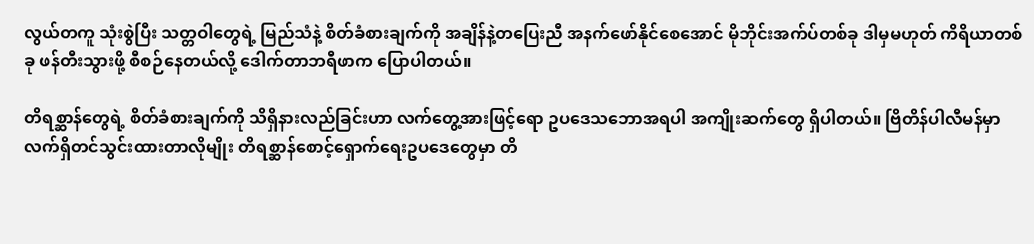လွယ်တကူ သုံးစွဲပြီး သတ္တဝါတွေရဲ့ မြည်သံနဲ့ စိတ်ခံစားချက်ကို အချိန်နဲ့တပြေးညီ အနက်ဖော်နိုင်စေအောင် မိုဘိုင်းအက်ပ်တစ်ခု ဒါမှမဟုတ် ကိရိယာတစ်ခု ဖန်တီးသွားဖို့ စီစဉ်နေတယ်လို့ ဒေါက်တာဘရီဖာက ပြောပါတယ်။

တိရစ္ဆာန်တွေရဲ့ စိတ်ခံစားချက်ကို သိရှိနားလည်ခြင်းဟာ လက်တွေ့အားဖြင့်ရော ဥပဒေသဘောအရပါ အကျိုးဆက်တွေ ရှိပါတယ်။ ဗြိတိန်ပါလီမန်မှာ လက်ရှိတင်သွင်းထားတာလိုမျိုး တိရစ္ဆာန်စောင့်ရှောက်ရေးဥပဒေတွေမှာ တိ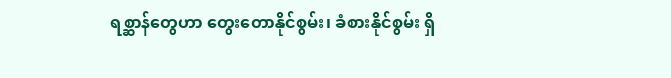ရစ္ဆာန်တွေဟာ တွေးတောနိုင်စွမ်း၊ ခံစားနိုင်စွမ်း ရှိ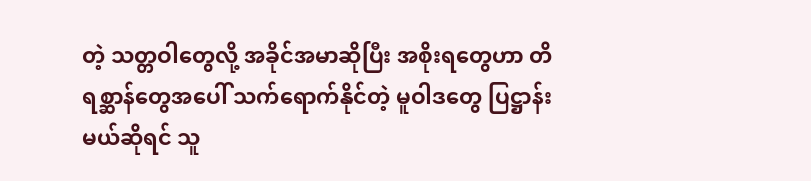တဲ့ သတ္တဝါတွေလို့ အခိုင်အမာဆိုပြီး အစိုးရတွေဟာ တိရစ္ဆာန်တွေအပေါ် သက်ရောက်နိုင်တဲ့ မူဝါဒတွေ ပြဋ္ဌာန်းမယ်ဆိုရင် သူ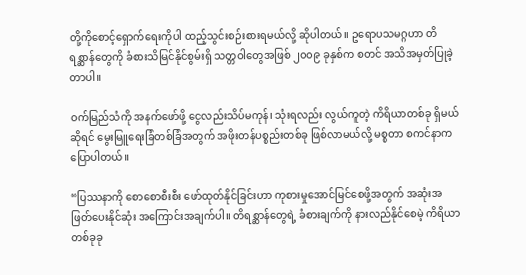တို့ကိုစောင့်ရှောက်ရေးကိုပါ ထည့်သွင်းစဉ်းစားရမယ်လို့ ဆိုပါတယ်။ ဥရောပသမဂ္ဂဟာ တိရစ္ဆာန်တွေကို ခံစားသိမြင်နိုင်စွမ်းရှိ သတ္တဝါတွေအဖြစ် ၂၀၀၉ ခုနှစ်က စတင် အသိအမှတ်ပြုခဲ့တာပါ။

ဝက်မြည်သံကို အနက်ဖော်ဖို့ ငွေလည်းသိပ်မကုန်၊ သုံးရလည်း လွယ်ကူတဲ့ ကိရိယာတစ်ခု ရှိမယ်ဆိုရင် မွေးမြူရေးခြံတစ်ခြံအတွက် အဖိုးတန်ပစ္စည်းတစ်ခု ဖြစ်လာမယ်လို့ မစ္စတာ စကင်နာက ပြောပါတယ်။

“ပြဿနာကို စောစောစီးစီး ဖော်ထုတ်နိုင်ခြင်းဟာ ကုစားမှုအောင်မြင်စေဖို့အတွက် အဆုံးအဖြတ်ပေးနိုင်ဆုံး အကြောင်းအချက်ပါ။ တိရစ္ဆာန်တွေရဲ့ ခံစားချက်ကို နားလည်နိုင်စေမဲ့ ကိရိယာ တစ်ခုခု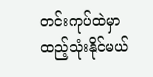တင်းကုပ်ထဲမှာ ထည့်သုံးနိုင်မယ်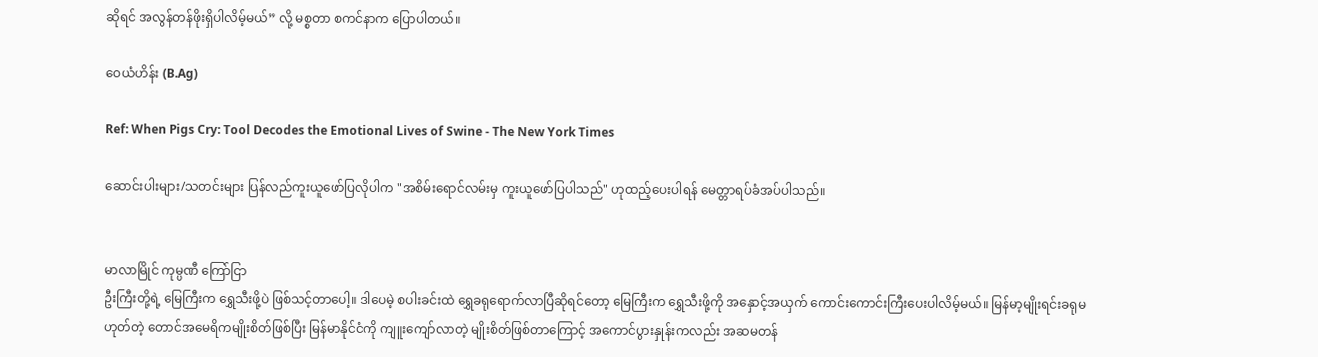ဆိုရင် အလွန်တန်ဖိုးရှိပါလိမ့်မယ်” လို့ မစ္စတာ စကင်နာက ပြောပါတယ်။

ဝေယံဟိန်း (B.Ag)

Ref: When Pigs Cry: Tool Decodes the Emotional Lives of Swine - The New York Times

ဆောင်းပါးများ/သတင်းများ ပြန်လည်ကူးယူဖော်ပြလိုပါက "အစိမ်းရောင်လမ်းမှ ကူးယူဖော်ပြပါသည်" ဟုထည့်ပေးပါရန် မေတ္တာရပ်ခံအပ်ပါသည်။


မာလာမြိုင် ကုမ္ပဏီ ကြော်ငြာ
ဦးကြီးတို့ရဲ့ မြေကြီးက ရွှေသီးဖို့ပဲ ဖြစ်သင့်တာပေါ့။ ဒါပေမဲ့ စပါးခင်းထဲ ရွှေခရုရောက်လာပြီဆိုရင်တော့ မြေကြီးက ရွှေသီးဖို့ကို အနှောင့်အယှက် ကောင်းကောင်းကြီးပေးပါလိမ့်မယ်။ မြန်မာ့မျိုးရင်းခရုမဟုတ်တဲ့ တောင်အမေရိကမျိုးစိတ်ဖြစ်ပြီး မြန်မာနိုင်ငံကို ကျူးကျော်လာတဲ့ မျိုးစိတ်ဖြစ်တာကြောင့် အကောင်ပွားနှုန်းကလည်း အဆမတန်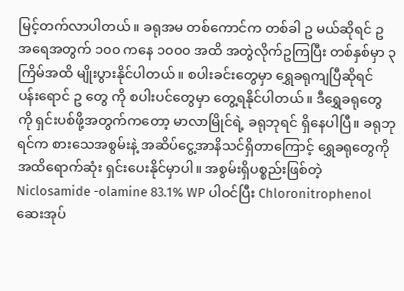မြင့်တက်လာပါတယ်။ ခရုအမ တစ်ကောင်က တစ်ခါ ဥ မယ်ဆိုရင် ဥအရေအတွက် ၁၀၀ ကနေ ၁၀၀၀ အထိ အတွဲလိုက်ဥကြပြီး တစ်နှစ်မှာ ၃ ကြိမ်အထိ မျိုးပွားနိုင်ပါတယ်။ စပါးခင်းတွေမှာ ရွှေခရုကျပြီဆိုရင် ပန်းရောင် ဥ တွေ ကို စပါးပင်တွေမှာ တွေ့ရနိုင်ပါတယ်။ ဒီရွှေခရုတွေကို ရှင်းပစ်ဖို့အတွက်ကတော့ မာလာမြိုင်ရဲ့ ခရုဘုရင် ရှိနေပါပြီ။ ခရုဘုရင်က စားသေအစွမ်းနဲ့ အဆိပ်ငွေ့အာနိသင်ရှိတာကြောင့် ရွှေခရုတွေကို အထိရောက်ဆုံး ရှင်းပေးနိုင်မှာပါ။ အစွမ်းရှိပစ္စည်းဖြစ်တဲ့ Niclosamide -olamine 83.1% WP ပါဝင်ပြီး Chloronitrophenol ဆေးအုပ်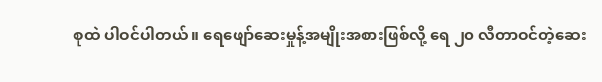စုထဲ ပါဝင်ပါတယ်။ ရေဖျော်ဆေးမှုန့်အမျိုးအစားဖြစ်လို့ ရေ ၂၀ လီတာဝင်တဲ့ဆေး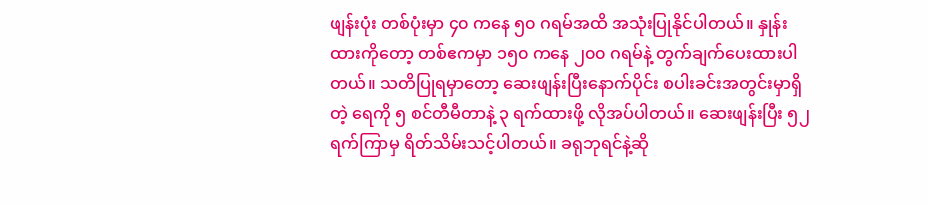ဖျန်းပုံး တစ်ပုံးမှာ ၄၀ ကနေ ၅၀ ဂရမ်အထိ အသုံးပြုနိုင်ပါတယ်။ နှုန်းထားကိုတော့ တစ်ဧကမှာ ၁၅၀ ကနေ ၂၀၀ ဂရမ်နဲ့ တွက်ချက်ပေးထားပါတယ်။ သတိပြုရမှာတော့ ဆေးဖျန်းပြီးနောက်ပိုင်း စပါးခင်းအတွင်းမှာရှိတဲ့ ရေကို ၅ စင်တီမီတာနဲ့ ၃ ရက်ထားဖို့ လိုအပ်ပါတယ်။ ဆေးဖျန်းပြီး ၅၂ ရက်ကြာမှ ရိတ်သိမ်းသင့်ပါတယ်။ ခရုဘုရင်နဲ့ဆို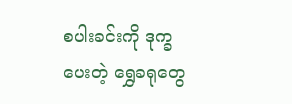စပါးခင်းကို ဒုက္ခပေးတဲ့ ရွှေခရုတွေ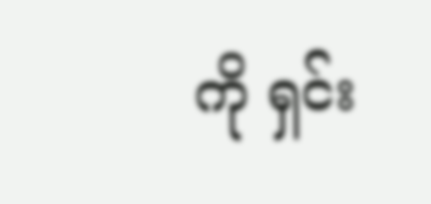ကို ရှင်း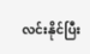လင်းနိုင်ပြီး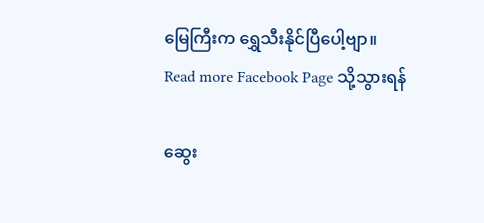မြေကြီးက ရွှေသီးနိုင်ပြီပေါ့ဗျာ။
Read more Facebook Page သို့သွားရန်

ဆွေး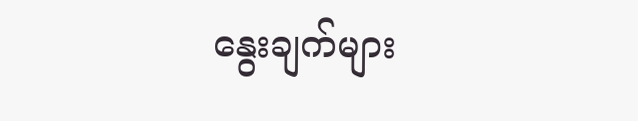နွေးချက်များ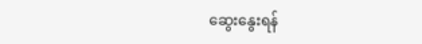ဆွေးနွေးရန်